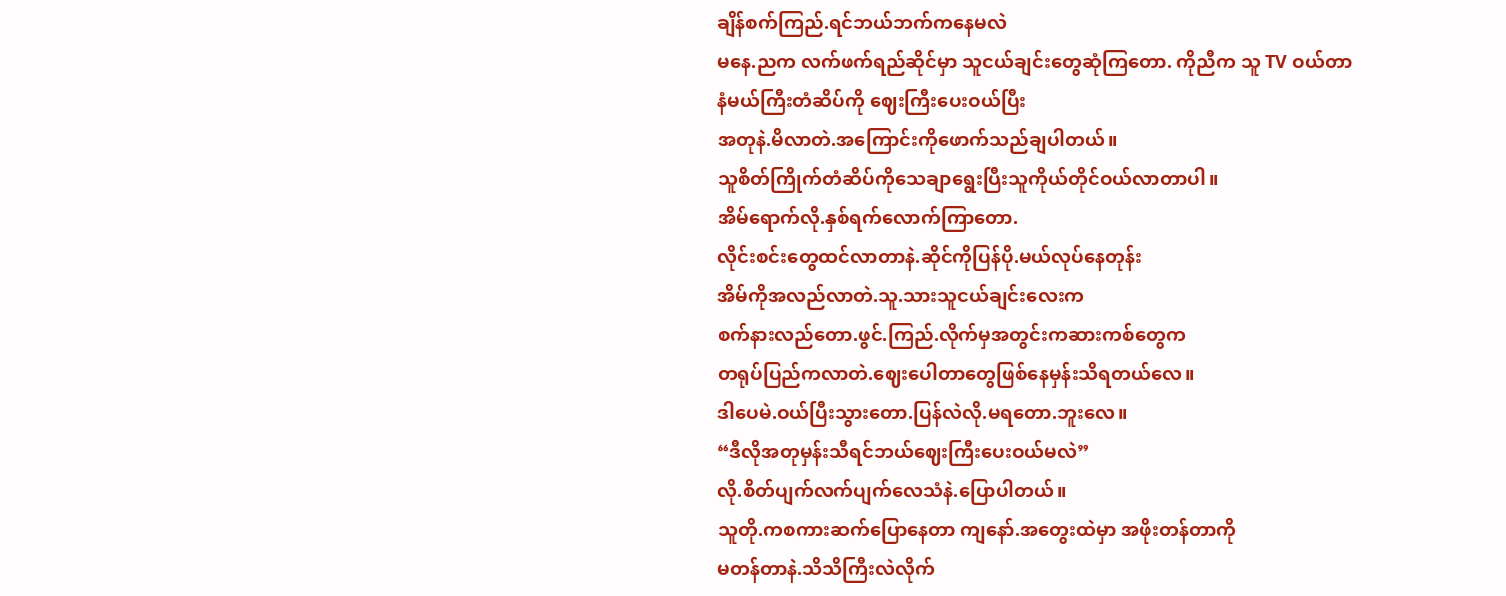ချိန်စက်ကြည်.ရင်ဘယ်ဘက်ကနေမလဲ
မနေ.ညက လက်ဖက်ရည်ဆိုင်မှာ သူငယ်ချင်းတွေဆုံကြတော. ကိုညီက သူ TV ဝယ်တာ
နံမယ်ကြီးတံဆိပ်ကို ဈေးကြီးပေးဝယ်ပြီး
အတုနဲ.မိလာတဲ.အကြောင်းကိုဖောက်သည်ချပါတယ်။
သူစိတ်ကြိုက်တံဆိပ်ကိုသေချာရွေးပြီးသူကိုယ်တိုင်ဝယ်လာတာပါ။
အိမ်ရောက်လို.နှစ်ရက်လောက်ကြာတော.
လိုင်းစင်းတွေထင်လာတာနဲ.ဆိုင်ကိုပြန်ပို.မယ်လုပ်နေတုန်း
အိမ်ကိုအလည်လာတဲ.သူ.သားသူငယ်ချင်းလေးက
စက်နားလည်တော.ဖွင်.ကြည်.လိုက်မှအတွင်းကဆားကစ်တွေက
တရုပ်ပြည်ကလာတဲ.ဈေးပေါတာတွေဖြစ်နေမှန်းသိရတယ်လေ။
ဒါပေမဲ.ဝယ်ပြီးသွားတော.ပြန်လဲလို.မရတော.ဘူးလေ။
“ဒီလိုအတုမှန်းသီရင်ဘယ်ဈေးကြီးပေးဝယ်မလဲ”
လို.စိတ်ပျက်လက်ပျက်လေသံနဲ.ပြောပါတယ်။
သူတို.ကစကားဆက်ပြောနေတာ ကျနော်.အတွေးထဲမှာ အဖိုးတန်တာကို
မတန်တာနဲ.သိသိကြီးလဲလိုက်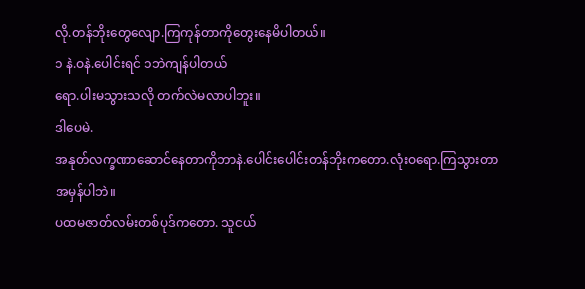လို.တန်ဘိုးတွေလျော.ကြကုန်တာကိုတွေးနေမိပါတယ်။
၁ နဲ.ဝနဲ.ပေါင်းရင် ၁ဘဲကျန်ပါတယ်
ရော.ပါးမသွားသလို တက်လဲမလာပါဘူး။
ဒါပေမဲ.
အနုတ်လက္ခဏာဆောင်နေတာကိုဘာနဲ.ပေါင်းပေါင်းတန်ဘိုးကတော.လုံးဝရော.ကြသွားတာ
အမှန်ပါဘဲ။
ပထမဇာတ်လမ်းတစ်ပုဒ်ကတော. သူငယ်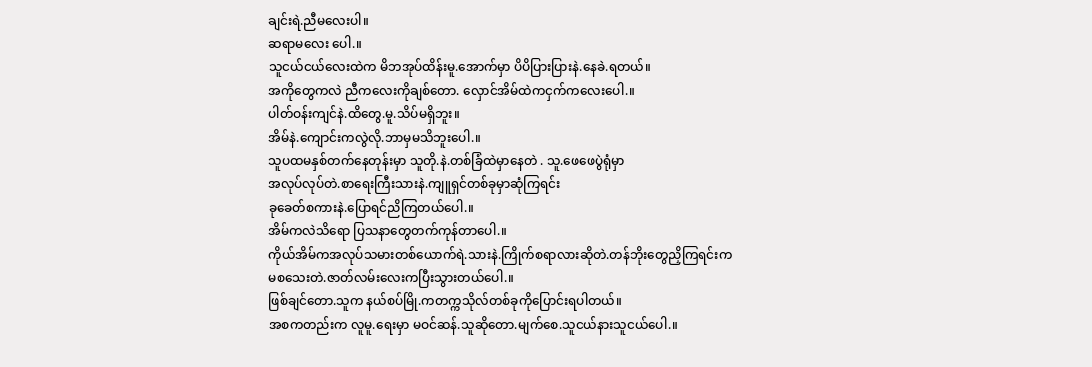ချင်းရဲ.ညီမလေးပါ။
ဆရာမလေး ပေါ.။
သူငယ်ငယ်လေးထဲက မိဘအုပ်ထိန်းမူ.အောက်မှာ ပိပိပြားပြားနဲ.နေခဲ.ရတယ်။
အကိုတွေကလဲ ညီကလေးကိုချစ်တော. လှောင်အိမ်ထဲကငှက်ကလေးပေါ.။
ပါတ်ဝန်းကျင်နဲ.ထိတွေ.မူ.သိပ်မရှိဘူး။
အိမ်နဲ.ကျောင်းကလွဲလို.ဘာမှမသိဘူးပေါ.။
သူပထမနှစ်တက်နေတုန်းမှာ သူတို.နဲ.တစ်ခြံထဲမှာနေတဲ . သူ.ဖေဖေပွဲရုံမှာ
အလုပ်လုပ်တဲ.စာရေးကြီးသားနဲ.ကျူရှင်တစ်ခုမှာဆုံကြရင်း
ခုခေတ်စကားနဲ.ပြောရင်ညိကြတယ်ပေါ.။
အိမ်ကလဲသိရော ပြသနာတွေတက်ကုန်တာပေါ.။
ကိုယ်အိမ်ကအလုပ်သမားတစ်ယောက်ရဲ.သားနဲ.ကြိုက်စရာလားဆိုတဲ.တန်ဘိုးတွေညှိကြရင်းက
မစသေးတဲ.ဇာတ်လမ်းလေးကပြီးသွားတယ်ပေါ.။
ဖြစ်ချင်တော.သူက နယ်စပ်မြို.ကတက္ကသိုလ်တစ်ခုကိုပြောင်းရပါတယ်။
အစကတည်းက လူမူ.ရေးမှာ မဝင်ဆန်.သူဆိုတော.မျက်စေ.သူငယ်နားသူငယ်ပေါ.။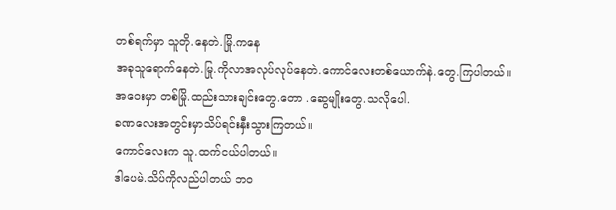တစ်ရက်မှာ သူတို.နေတဲ.မြို.ကနေ
အခုသူရောက်နေတဲ.မြု.ကိုလာအလုပ်လုပ်နေတဲ.ကောင်လေးတစ်ယောက်နဲ.တွေ.ကြပါတယ်။
အဝေးမှာ တစ်မြို.ထည်းသားချင်းတွေ.တော .ဆွေမျိုးတွေ.သလိုပေါ.
ခဏလေးအတွင်းမှာသိပ်ရင်းနှီးသွားကြတယ်။
ကောင်လေးက သူ.ထက်ငယ်ပါတယ်။
ဒါပေမဲ.သိပ်ကိုလည်ပါတယ် ဘဝ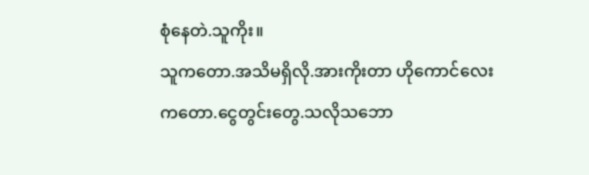စုံနေတဲ.သူကိုး။
သူကတော.အသိမရှိလို.အားကိုးတာ ဟိုကောင်လေးကတော.ငွေတွင်းတွေ.သလိုသဘော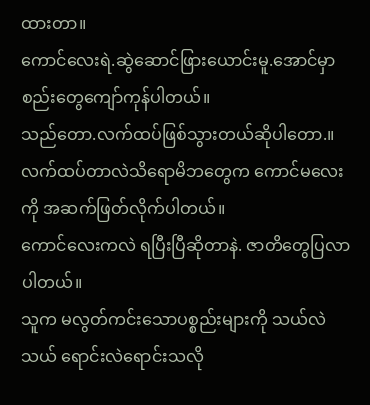ထားတာ။
ကောင်လေးရဲ.ဆွဲဆောင်ဖြားယောင်းမူ.အောင်မှာ စည်းတွေကျော်ကုန်ပါတယ်။
သည်တော.လက်ထပ်ဖြစ်သွားတယ်ဆိုပါတော.။
လက်ထပ်တာလဲသိရောမိဘတွေက ကောင်မလေးကို အဆက်ဖြတ်လိုက်ပါတယ်။
ကောင်လေးကလဲ ရပြီးပြီဆိုတာနဲ. ဇာတိတွေပြလာပါတယ်။
သူက မလွတ်ကင်းသောပစ္စည်းများကို သယ်လဲသယ် ရောင်းလဲရောင်းသလို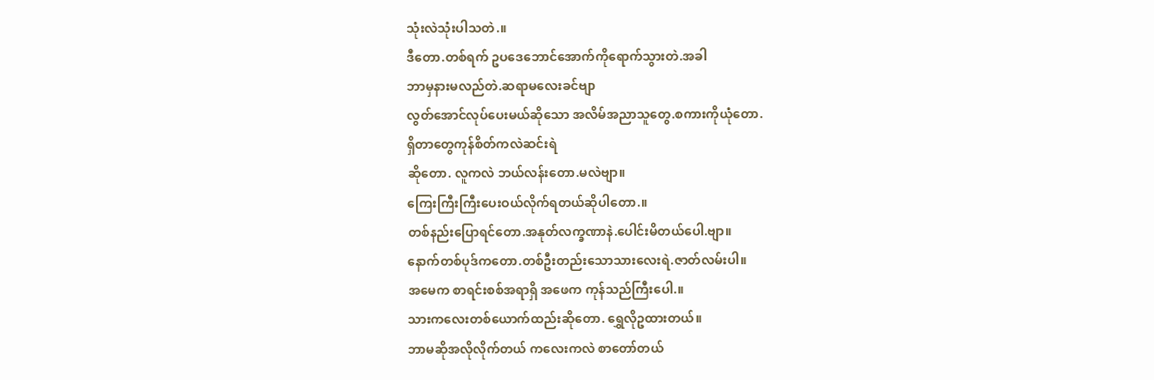သုံးလဲသုံးပါသတဲ.။
ဒီတော.တစ်ရက် ဥပဒေဘောင်အောက်ကိုရောက်သွားတဲ.အခါ
ဘာမှနားမလည်တဲ.ဆရာမလေးခင်ဗျာ
လွတ်အောင်လုပ်ပေးမယ်ဆိုသော အလိမ်အညာသူတွေ.စကားကိုယုံတော.
ရှိတာတွေကုန်စိတ်ကလဲဆင်းရဲ
ဆိုတော. လူကလဲ ဘယ်လန်းတော.မလဲဗျာ။
ကြေးကြီးကြီးပေးဝယ်လိုက်ရတယ်ဆိုပါတော.။
တစ်နည်းပြောရင်တော.အနုတ်လက္ခဏာနဲ.ပေါင်းမိတယ်ပေါ.ဗျာ။
နောက်တစ်ပုဒ်ကတော.တစ်ဦးတည်းသောသားလေးရဲ.ဇာတ်လမ်းပါ။
အမေက စာရင်းစစ်အရာရှိ အဖေက ကုန်သည်ကြီးပေါ.။
သားကလေးတစ်ယောက်ထည်းဆိုတော. ရွှေလိုဥထားတယ်။
ဘာမဆိုအလိုလိုက်တယ် ကလေးကလဲ စာတော်တယ်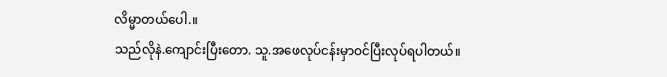လိမ္မာတယ်ပေါ.။
သည်လိုနဲ.ကျောင်းပြီးတော. သူ.အဖေလုပ်ငန်းမှာဝင်ပြီးလုပ်ရပါတယ်။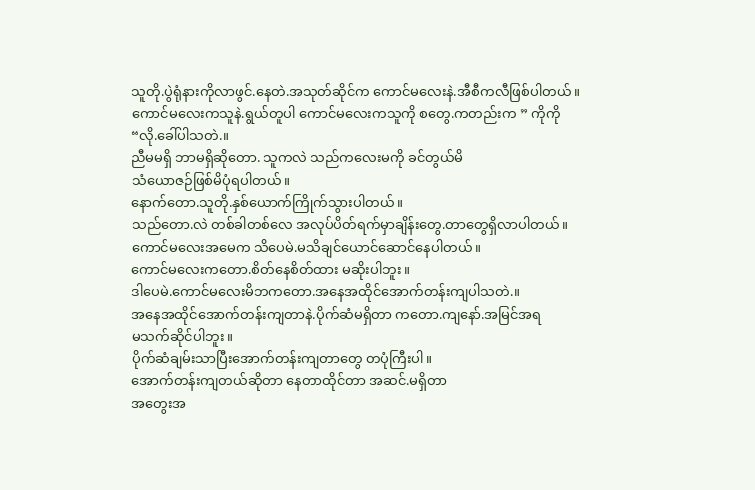သူတို.ပွဲရုံနားကိုလာဖွင်.နေတဲ.အသုတ်ဆိုင်က ကောင်မလေးနဲ.အီစီကလီဖြစ်ပါတယ်။
ကောင်မလေးကသူနဲ.ရွယ်တူပါ ကောင်မလေးကသူကို စတွေ.ကတည်းက ” ကိုကို
“လို.ခေါ်ပါသတဲ.။
ညီမမရှိ ဘာမရှိဆိုတော. သူကလဲ သည်ကလေးမကို ခင်တွယ်မိ
သံယောဇဉ်ဖြစ်မိပုံရပါတယ်။
နောက်တော.သူတို.နှစ်ယောက်ကြိုက်သွားပါတယ်။
သည်တော.လဲ တစ်ခါတစ်လေ အလုပ်ပိတ်ရက်မှာချိန်းတွေ.တာတွေရှိလာပါတယ်။
ကောင်မလေးအမေက သိပေမဲ.မသိချင်ယောင်ဆောင်နေပါတယ်။
ကောင်မလေးကတော.စိတ်နေစိတ်ထား မဆိုးပါဘူး။
ဒါပေမဲ.ကောင်မလေးမိဘကတော.အနေအထိုင်အောက်တန်းကျပါသတဲ.။
အနေအထိုင်အောက်တန်းကျတာနဲ.ပိုက်ဆံမရှိတာ ကတော.ကျနော်.အမြင်အရ
မသက်ဆိုင်ပါဘူး။
ပိုက်ဆံချမ်းသာပြီးအောက်တန်းကျတာတွေ တပုံကြီးပါ။
အောက်တန်းကျတယ်ဆိုတာ နေတာထိုင်တာ အဆင်.မရှိတာ
အတွေးအ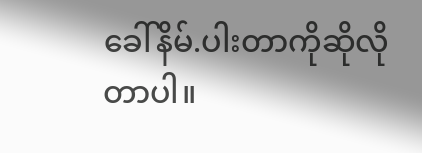ခေါ်နိမ်.ပါးတာကိုဆိုလိုတာပါ။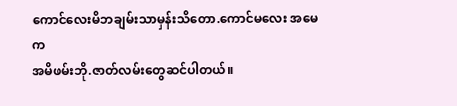ကောင်လေးမိဘချမ်းသာမှန်းသိတော.ကောင်မလေး အမေက
အမိဖမ်းဘို.ဇာတ်လမ်းတွေဆင်ပါတယ်။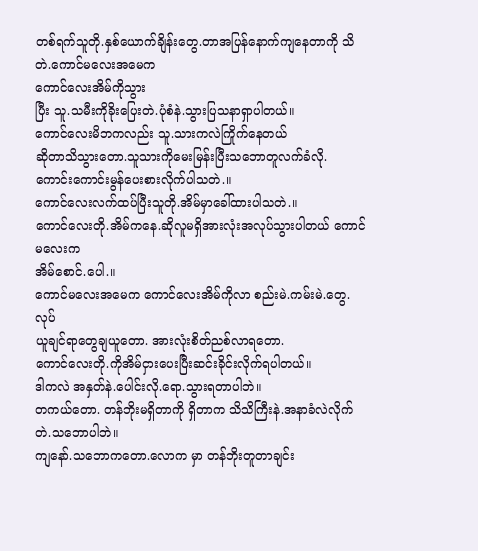တစ်ရက်သူတို.နှစ်ယောက်ချိန်းတွေ.တာအပြန်နောက်ကျနေတာကို သိတဲ.ကောင်မလေးအမေက
ကောင်လေးအိမ်ကိုသွား
ပြီး သူ.သမီးကိုခိုးပြေးတဲ.ပုံစံနဲ.သွားပြသနာရှာပါတယ်။
ကောင်လေးမိဘကလည်း သူ.သားကလဲကြိုက်နေတယ်
ဆိုတာသိသွားတော.သူသားကိုမေးမြန်းပြီးသဘောတူလက်ခံလို.
ကောင်းကောင်းမွန်ပေးစားလိုက်ပါသတဲ.။
ကောင်လေးလက်ထပ်ပြီးသူတို.အိမ်မှာခေါ်ထားပါသတဲ.။
ကောင်လေးတို.အိမ်ကနေ.ဆိုလူမရှိအားလုံးအလုပ်သွားပါတယ် ကောင်မလေးက
အိမ်စောင်.ပေါ.။
ကောင်မလေးအမေက ကောင်လေးအိမ်ကိုလာ စည်းမဲ.ကမ်းမဲ.တွေ.လုပ်
ယူချင်ရာတွေချယူတော. အားလုံးစိတ်ညစ်လာရတော.
ကောင်လေးတို.ကိုအိမ်ငှားပေးပြီးဆင်းခိုင်းလိုက်ရပါတယ်။
ဒါကလဲ အနှတ်နဲ.ပေါင်းလို.ရော.သွားရတာပါဘဲ။
တကယ်တော. တန်ဘိုးမရှိတာကို ရှိတာက သိသိကြီးနဲ.အနာခံလဲလိုက်တဲ.သဘောပါဘဲ။
ကျနော်.သဘောကတော.လောက မှာ တန်ဘိုးတူတာချင်း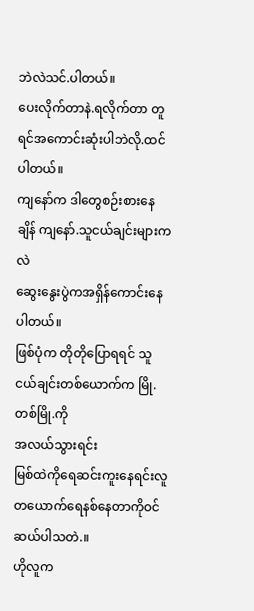ဘဲလဲသင်.ပါတယ်။
ပေးလိုက်တာနဲ.ရလိုက်တာ တူရင်အကောင်းဆုံးပါဘဲလို.ထင်ပါတယ်။
ကျနော်က ဒါတွေစဉ်းစားနေချိန် ကျနော်.သူငယ်ချင်းများကလဲ
ဆွေးနွေးပွဲကအရှိန်ကောင်းနေပါတယ်။
ဖြစ်ပုံက တိုတိုပြောရရင် သူငယ်ချင်းတစ်ယောက်က မြို.တစ်မြို.ကို
အလယ်သွားရင်း
မြစ်ထဲကိုရေဆင်းကူးနေရင်းလူတယောက်ရေနစ်နေတာကိုဝင်ဆယ်ပါသတဲ.။
ဟိုလူက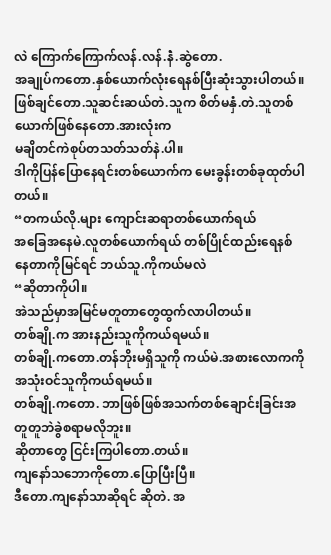လဲ ကြောက်ကြောက်လန်.လန်.နဲံ.ဆွဲတော.
အချုပ်ကတော.နှစ်ယောက်လုံးရေနစ်ပြီးဆုံးသွားပါတယ်။
ဖြစ်ချင်တော.သူဆင်းဆယ်တဲ.သူက စိတ်မနှံ.တဲ.သူတစ်ယောက်ဖြစ်နေတော.အားလုံးက
မချိတင်ကဲစုပ်တသတ်သတ်နဲ.ပါ။
ဒါကိုပြန်ပြောနေရင်းတစ်ယောက်က မေးခွန်းတစ်ခုထုတ်ပါတယ်။
“တကယ်လို.များ ကျောင်းဆရာတစ်ယောက်ရယ်
အခြေအနေမဲ.လူတစ်ယောက်ရယ် တစ်ပြိုင်ထည်းရေနစ်နေတာကိုမြင်ရင် ဘယ်သူ.ကိုကယ်မလဲ
“ဆိုတာကိုပါ။
အဲသည်မှာအမြင်မတူတာတွေထွက်လာပါတယ်။
တစ်ချို.က အားနည်းသူကိုကယ်ရမယ်။
တစ်ချို.ကတော.တန်ဘိုးမရှိသူကို ကယ်မဲ.အစားလောကကို အသုံးဝင်သူကိုကယ်ရမယ်။
တစ်ချို.ကတော. ဘာဖြစ်ဖြစ်အသက်တစ်ချောင်းခြင်းအတူတူဘဲခွဲစရာမလိုဘူး။
ဆိုတာတွေ ငြင်းကြပါတော.တယ်။
ကျနော်သဘောကိုတော.ပြောပြီးပြီ။
ဒီတော.ကျနော်သာဆိုရင် ဆိုတဲ. အ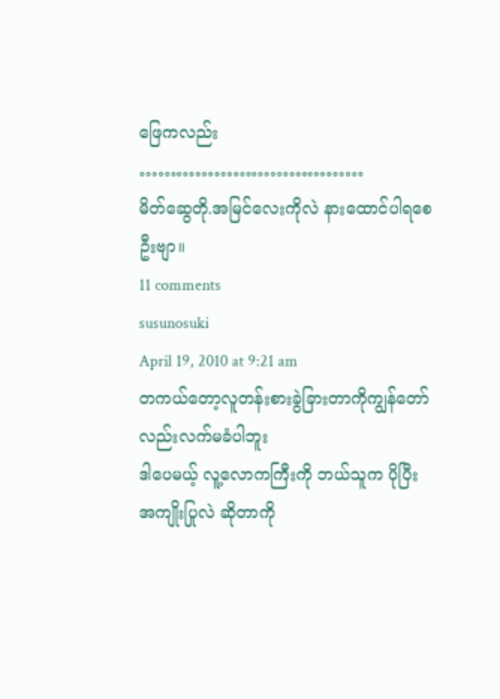ဖြေကလည်း
………………………………
မိတ်ဆွေတို.အမြင်လေးကိုလဲ နားထောင်ပါရစေဦးဗျာ။
11 comments
susunosuki
April 19, 2010 at 9:21 am
တကယ်တော့လူတန်းစားခွဲခြားတာကိုကျွန်တော်လည်းလက်မခံပါဘူး
ဒါပေမယ့် လူ့လောကကြီးကို ဘယ်သူက ပိုပြီး အကျိုးပြုလဲ ဆိုတာကို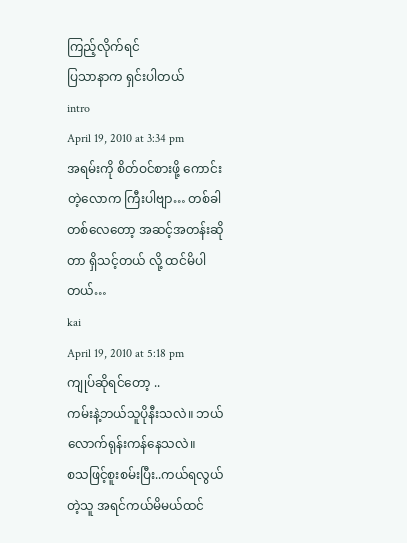ကြည့်လိုက်ရင်
ပြသာနာက ရှင်းပါတယ်
intro
April 19, 2010 at 3:34 pm
အရမ်းကို စိတ်ဝင်စားဖို့ ကောင်းတဲ့လောက ကြီးပါဗျာ… တစ်ခါတစ်လေတော့ အဆင့်အတန်းဆိုတာ ရှိသင့်တယ် လို့ ထင်မိပါတယ်…
kai
April 19, 2010 at 5:18 pm
ကျုပ်ဆိုရင်တော့ ..
ကမ်းနဲ့ဘယ်သူပိုနီးသလဲ။ ဘယ်လောက်ရုန်းကန်နေသလဲ။
စသဖြင့်စူးစမ်းပြီး..ကယ်ရလွယ်တဲ့သူ အရင်ကယ်မိမယ်ထင်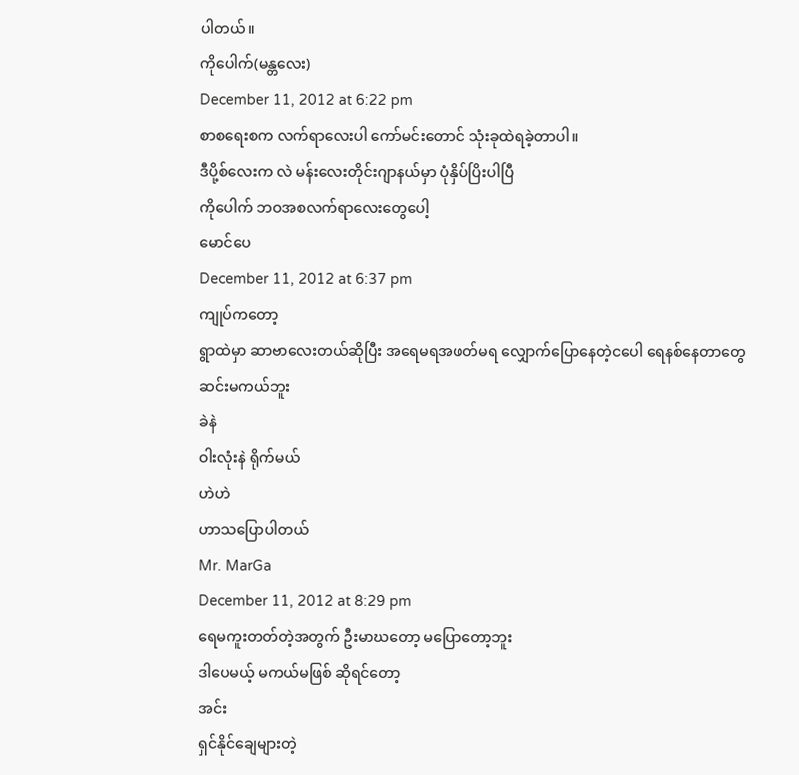ပါတယ်။
ကိုပေါက်(မန္တလေး)
December 11, 2012 at 6:22 pm
စာစရေးစက လက်ရာလေးပါ ကော်မင်းတောင် သုံးခုထဲရခဲ့တာပါ။
ဒီပို့စ်လေးက လဲ မန်းလေးတိုင်းဂျာနယ်မှာ ပုံနှိပ်ပြိးပါပြီ
ကိုပေါက် ဘဝအစလက်ရာလေးတွေပေါ့
မောင်ပေ
December 11, 2012 at 6:37 pm
ကျုပ်ကတော့
ရွာထဲမှာ ဆာဗာလေးတယ်ဆိုပြီး အရေမရအဖတ်မရ လျှောက်ပြောနေတဲ့ငပေါ ရေနစ်နေတာတွေ
ဆင်းမကယ်ဘူး
ခဲနဲ
ဝါးလုံးနဲ ရိုက်မယ်
ဟဲဟဲ
ဟာသပြောပါတယ်
Mr. MarGa
December 11, 2012 at 8:29 pm
ရေမကူးတတ်တဲ့အတွက် ဦးမာဃတော့ မပြောတော့ဘူး
ဒါပေမယ့် မကယ်မဖြစ် ဆိုရင်တော့
အင်း
ရှင်နိုင်ချေများတဲ့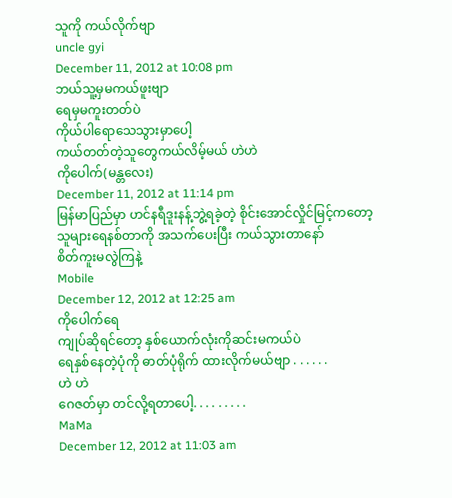သူကို ကယ်လိုက်ဗျာ
uncle gyi
December 11, 2012 at 10:08 pm
ဘယ်သူ့မှမကယ်ဖူးဗျာ
ရေမှမကူးတတ်ပဲ
ကိုယ်ပါရောသေသွားမှာပေါ့
ကယ်တတ်တဲ့သူတွေကယ်လိမ့်မယ် ဟဲဟဲ
ကိုပေါက်(မန္တလေး)
December 11, 2012 at 11:14 pm
မြန်မာပြည်မှာ ဟင်နရီဒူးနန့်ဘွဲ့ရခဲ့တဲ့ စိုင်းအောင်လှိုင်မြင့်ကတော့
သူများရေနစ်တာကို အသက်ပေးပြီး ကယ်သွားတာနော်
စိတ်ကူးမလွဲကြနဲ့
Mobile
December 12, 2012 at 12:25 am
ကိုပေါက်ရေ
ကျုပ်ဆိုရင်တော့ နှစ်ယောက်လုံးကိုဆင်းမကယ်ပဲ
ရေနှစ်နေတဲ့ပုံကို ဓာတ်ပုံရိုက် ထားလိုက်မယ်ဗျာ . . . . . .
ဟဲ ဟဲ
ဂေဇတ်မှာ တင်လို့ရတာပေါ့. . . . . . . . .
MaMa
December 12, 2012 at 11:03 am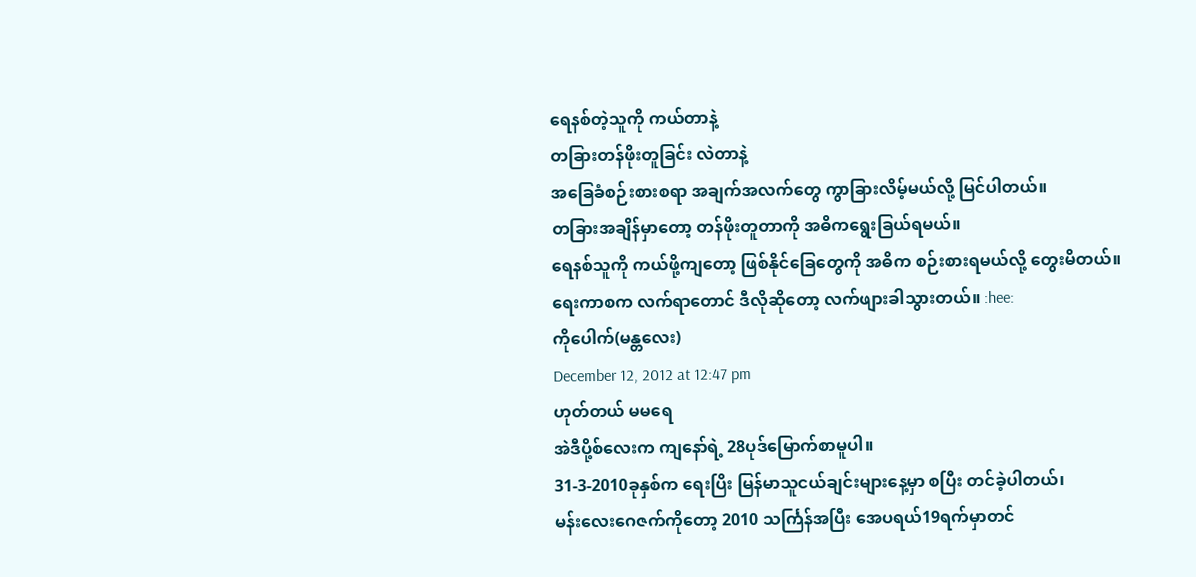ရေနစ်တဲ့သူကို ကယ်တာနဲ့
တခြားတန်ဖိုးတူခြင်း လဲတာနဲ့
အခြေခံစဉ်းစားစရာ အချက်အလက်တွေ ကွာခြားလိမ့်မယ်လို့ မြင်ပါတယ်။
တခြားအချိန်မှာတော့ တန်ဖိုးတူတာကို အဓိကရွေးခြယ်ရမယ်။
ရေနစ်သူကို ကယ်ဖို့ကျတော့ ဖြစ်နိုင်ခြေတွေကို အဓိက စဉ်းစားရမယ်လို့ တွေးမိတယ်။
ရေးကာစက လက်ရာတောင် ဒီလိုဆိုတော့ လက်ဖျားခါသွားတယ်။ :hee:
ကိုပေါက်(မန္တလေး)
December 12, 2012 at 12:47 pm
ဟုတ်တယ် မမရေ
အဲဒီပို့စ်လေးက ကျနော်ရဲ့ 28ပုဒ်မြောက်စာမူပါ။
31-3-2010ခုနှစ်က ရေးပြိး မြန်မာသူငယ်ချင်းများနေ့မှာ စပြီး တင်ခဲ့ပါတယ်၊
မန်းလေးဂေဇက်ကိုတော့ 2010 သင်္ကြန်အပြီး အေပရယ်19ရက်မှာတင်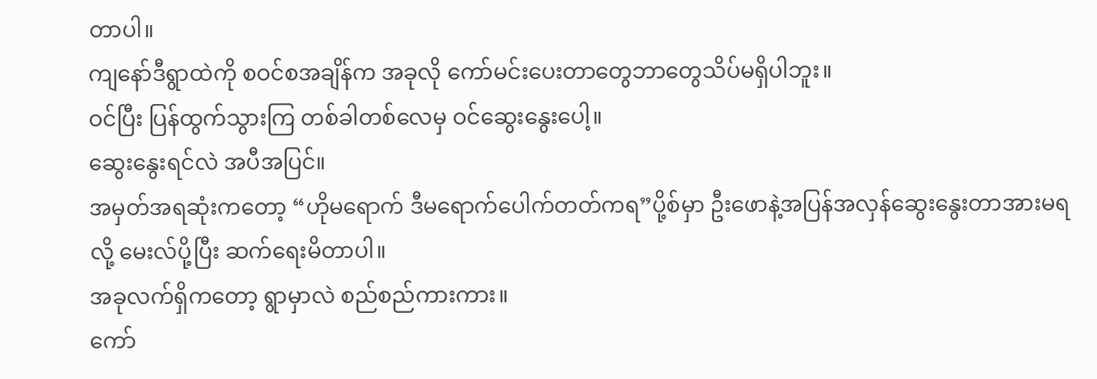တာပါ။
ကျနော်ဒီရွာထဲကို စဝင်စအချိန်က အခုလို ကော်မင်းပေးတာတွေဘာတွေသိပ်မရှိပါဘူး။
ဝင်ပြီး ပြန်ထွက်သွားကြ တစ်ခါတစ်လေမှ ဝင်ဆွေးနွေးပေါ့။
ဆွေးနွေးရင်လဲ အပီအပြင်။
အမှတ်အရဆုံးကတော့ “ဟိုမရောက် ဒီမရောက်ပေါက်တတ်ကရ”ပို့စ်မှာ ဦးဖောနဲ့အပြန်အလှန်ဆွေးနွေးတာအားမရလို့ မေးလ်ပို့ပြီး ဆက်ရေးမိတာပါ။
အခုလက်ရှိကတော့ ရွာမှာလဲ စည်စည်ကားကား။
ကော်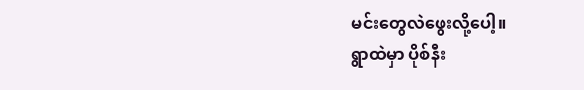မင်းတွေလဲဖွေးလို့ပေါ့။
ရွာထဲမှာ ပိုစ်နီး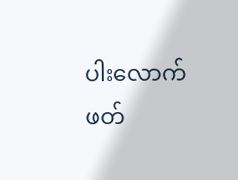ပါးလောက်ဖတ်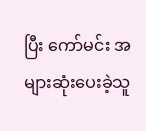ပြီး ကော်မင်း အများဆုံးပေးခဲ့သူ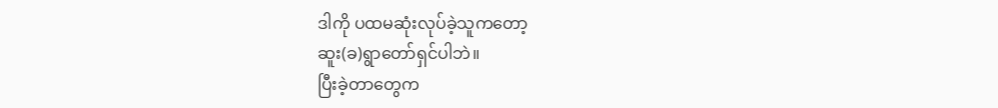ဒါကို ပထမဆုံးလုပ်ခဲ့သူကတော့
ဆူး(ခ)ရွာတော်ရှင်ပါဘဲ။
ပြီးခဲ့တာတွေက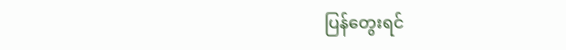ပြန်တွေးရင်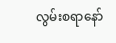လွမ်းစရာနော်